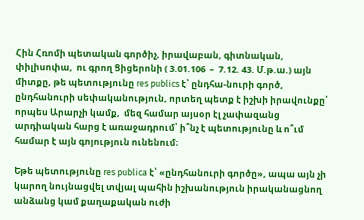Հին Հռոմի պետական գործիչ, իրավաբան, գիտնական, փիլիսոփա,  ու գրող Ցիցերոնի ( 3.01.106  –  7.12. 43. Մ.թ.ա.) այն միտքը, թե պետությունը res publics է՝ ընդհա-նուրի գործ, ընդհանուրի սեփականություն, որտեղ պետք է իշխի իրավունքը՝ որպես Արարչի կամք,  մեզ համար այսօր էլ չափազանց արդիական հարց է առաջադրում՝ ի՞նչ է պետությունը և ո՞ւմ համար է այն գոյություն ունենում։

Եթե պետությունը res publica է՝ «ընդհանուրի գործը», ապա այն չի կարող նույնացվել տվյալ պահին իշխանություն իրականացնող անձանց կամ քաղաքական ուժի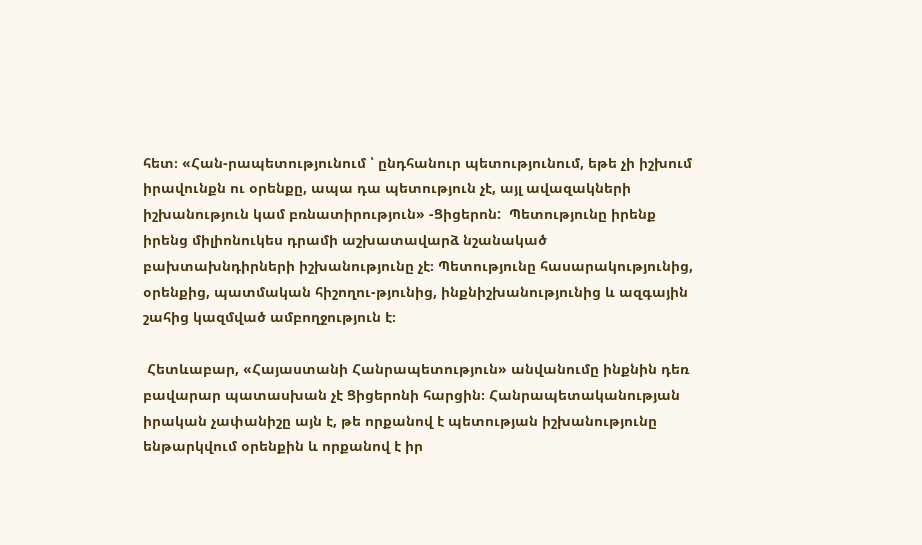հետ։ «Հան-րապետությունում ՝ ընդհանուր պետությունում, եթե չի իշխում իրավունքն ու օրենքը, ապա դա պետություն չէ, այլ ավազակների իշխանություն կամ բռնատիրություն» -Ցիցերոն:  Պետությունը իրենք իրենց միլիոնուկես դրամի աշխատավարձ նշանակած բախտախնդիրների իշխանությունը չէ։ Պետությունը հասարակությունից, օրենքից, պատմական հիշողու-թյունից, ինքնիշխանությունից և ազգային շահից կազմված ամբողջություն է։

 Հետևաբար, «Հայաստանի Հանրապետություն» անվանումը ինքնին դեռ բավարար պատասխան չէ Ցիցերոնի հարցին։ Հանրապետականության իրական չափանիշը այն է, թե որքանով է պետության իշխանությունը ենթարկվում օրենքին և որքանով է իր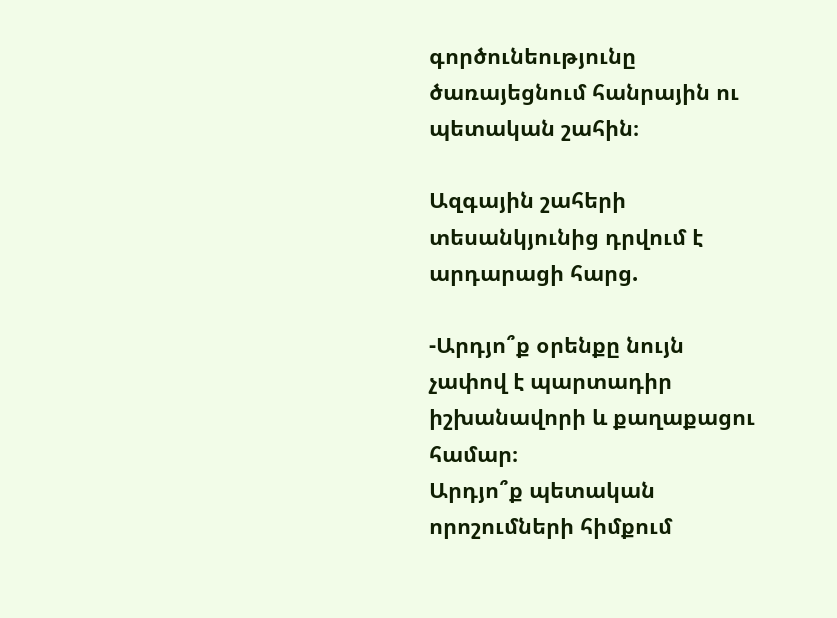գործունեությունը ծառայեցնում հանրային ու պետական շահին։

Ազգային շահերի տեսանկյունից դրվում է արդարացի հարց.

-Արդյո՞ք օրենքը նույն չափով է պարտադիր իշխանավորի և քաղաքացու համար։
Արդյո՞ք պետական որոշումների հիմքում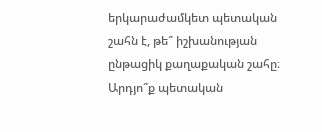երկարաժամկետ պետական շահն է, թե՞ իշխանության ընթացիկ քաղաքական շահը։ Արդյո՞ք պետական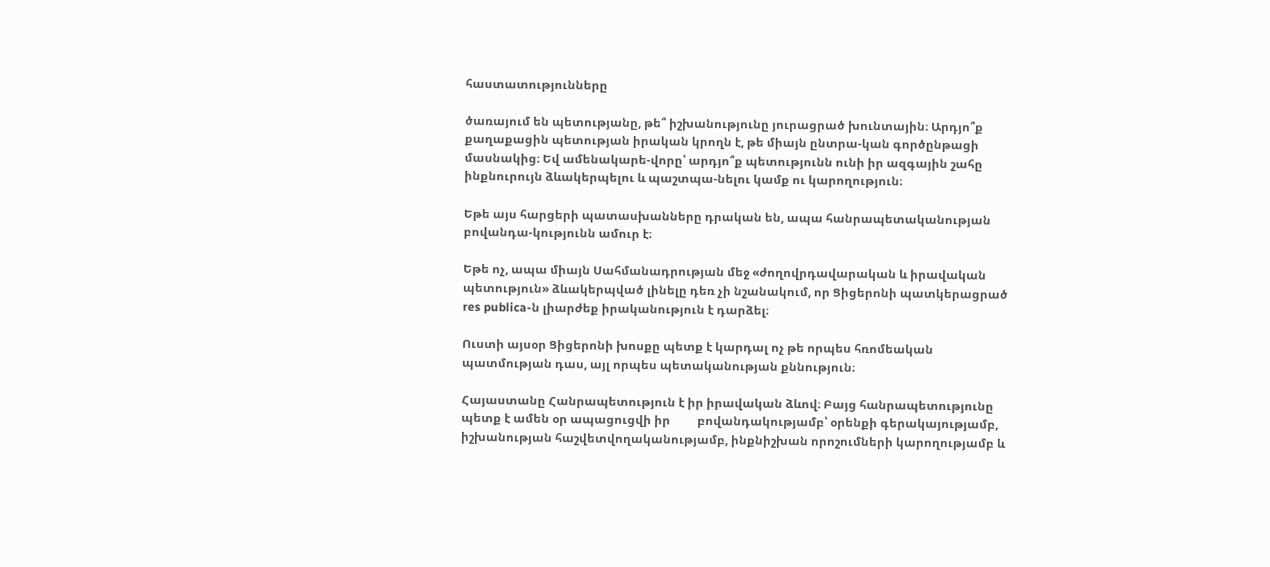հաստատությունները

ծառայում են պետությանը, թե՞ իշխանությունը յուրացրած խունտային։ Արդյո՞ք քաղաքացին պետության իրական կրողն է, թե միայն ընտրա-կան գործընթացի մասնակից։ Եվ ամենակարե-վորը՝ արդյո՞ք պետությունն ունի իր ազգային շահը ինքնուրույն ձևակերպելու և պաշտպա-նելու կամք ու կարողություն։

Եթե այս հարցերի պատասխանները դրական են, ապա հանրապետականության բովանդա-կությունն ամուր է։

Եթե ոչ, ապա միայն Սահմանադրության մեջ «ժողովրդավարական և իրավական պետություն» ձևակերպված լինելը դեռ չի նշանակում, որ Ցիցերոնի պատկերացրած res publica-ն լիարժեք իրականություն է դարձել։

Ուստի այսօր Ցիցերոնի խոսքը պետք է կարդալ ոչ թե որպես հռոմեական պատմության դաս, այլ որպես պետականության քննություն։

Հայաստանը Հանրապետություն է իր իրավական ձևով։ Բայց հանրապետությունը պետք է ամեն օր ապացուցվի իր         բովանդակությամբ՝ օրենքի գերակայությամբ, իշխանության հաշվետվողականությամբ, ինքնիշխան որոշումների կարողությամբ և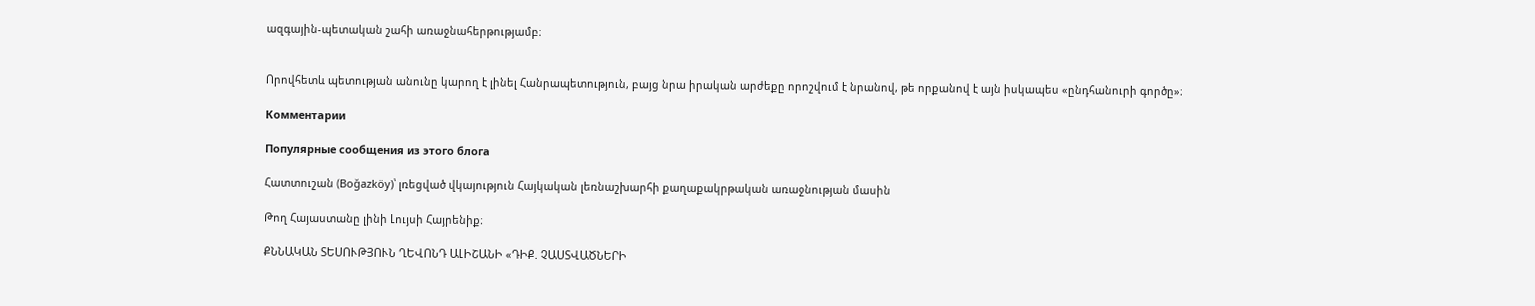ազգային-պետական շահի առաջնահերթությամբ։


Որովհետև պետության անունը կարող է լինել Հանրապետություն, բայց նրա իրական արժեքը որոշվում է նրանով, թե որքանով է այն իսկապես «ընդհանուրի գործը»։

Комментарии

Популярные сообщения из этого блога

Հատտուշան (Boğazköy)՝ լռեցված վկայություն Հայկական լեռնաշխարհի քաղաքակրթական առաջնության մասին

Թող Հայաստանը լինի Լույսի Հայրենիք։

ՔՆՆԱԿԱՆ ՏԵՍՈՒԹՅՈՒՆ ՂԵՎՈՆԴ ԱԼԻՇԱՆԻ «ԴԻՔ. ՉԱՍՏՎԱԾՆԵՐԻ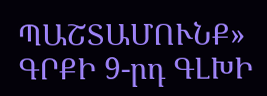ՊԱՇՏԱՄՈՒՆՔ» ԳՐՔԻ 9-րդ ԳԼԽԻ